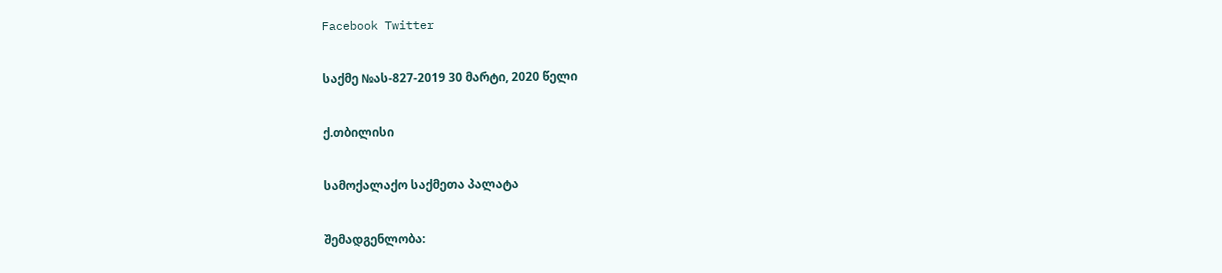Facebook Twitter

საქმე №ას-827-2019 30 მარტი, 2020 წელი

ქ.თბილისი

სამოქალაქო საქმეთა პალატა

შემადგენლობა: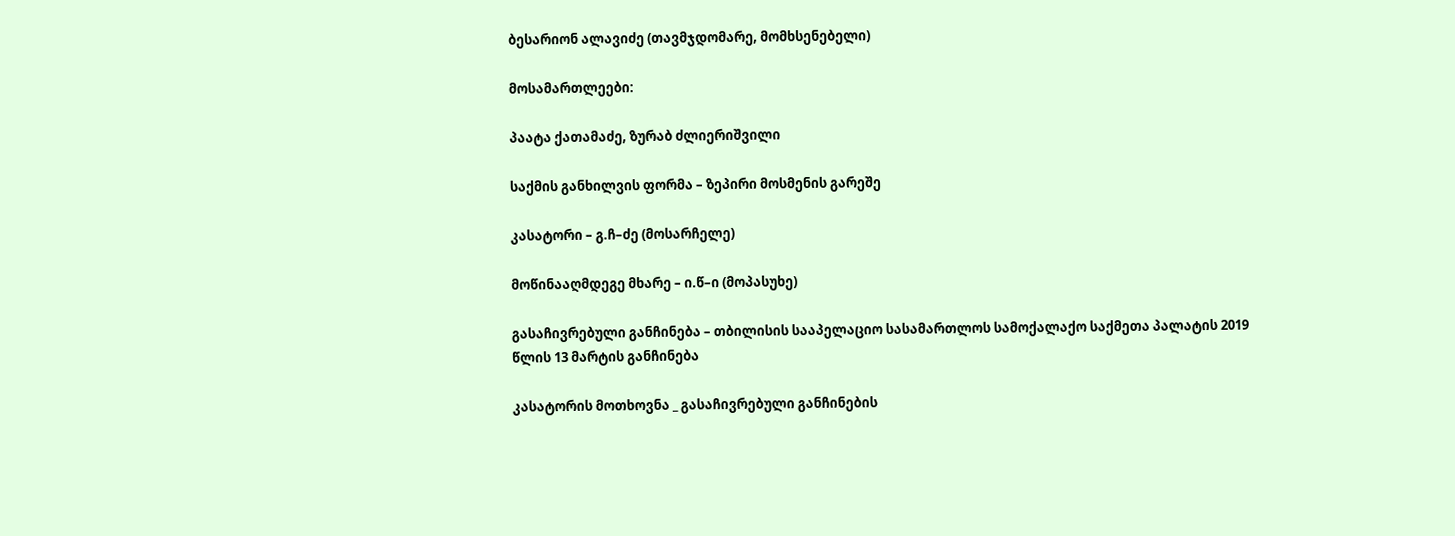ბესარიონ ალავიძე (თავმჯდომარე, მომხსენებელი)

მოსამართლეები:

პაატა ქათამაძე, ზურაბ ძლიერიშვილი

საქმის განხილვის ფორმა – ზეპირი მოსმენის გარეშე

კასატორი – გ.ჩ–ძე (მოსარჩელე)

მოწინააღმდეგე მხარე – ი.წ–ი (მოპასუხე)

გასაჩივრებული განჩინება – თბილისის სააპელაციო სასამართლოს სამოქალაქო საქმეთა პალატის 2019 წლის 13 მარტის განჩინება

კასატორის მოთხოვნა _ გასაჩივრებული განჩინების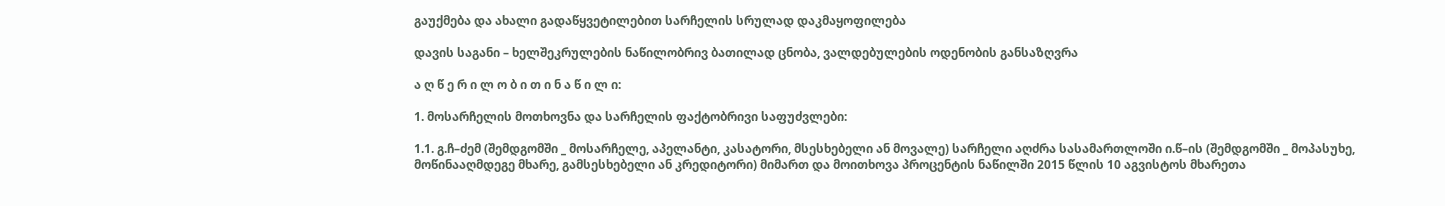გაუქმება და ახალი გადაწყვეტილებით სარჩელის სრულად დაკმაყოფილება

დავის საგანი – ხელშეკრულების ნაწილობრივ ბათილად ცნობა, ვალდებულების ოდენობის განსაზღვრა

ა ღ წ ე რ ი ლ ო ბ ი თ ი ნ ა წ ი ლ ი:

1. მოსარჩელის მოთხოვნა და სარჩელის ფაქტობრივი საფუძვლები:

1.1. გ.ჩ–ძემ (შემდგომში _ მოსარჩელე, აპელანტი, კასატორი, მსესხებელი ან მოვალე) სარჩელი აღძრა სასამართლოში ი.წ–ის (შემდგომში _ მოპასუხე, მოწინააღმდეგე მხარე, გამსესხებელი ან კრედიტორი) მიმართ და მოითხოვა პროცენტის ნაწილში 2015 წლის 10 აგვისტოს მხარეთა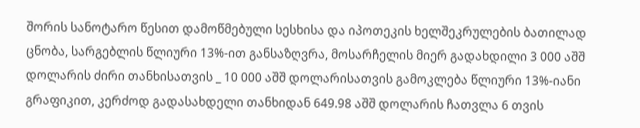შორის სანოტარო წესით დამოწმებული სესხისა და იპოთეკის ხელშეკრულების ბათილად ცნობა, სარგებლის წლიური 13%-ით განსაზღვრა, მოსარჩელის მიერ გადახდილი 3 000 აშშ დოლარის ძირი თანხისათვის _ 10 000 აშშ დოლარისათვის გამოკლება წლიური 13%-იანი გრაფიკით, კერძოდ გადასახდელი თანხიდან 649.98 აშშ დოლარის ჩათვლა 6 თვის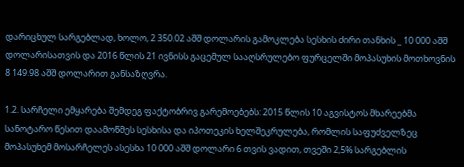დარიცხულ სარგებლად, ხოლო, 2 350.02 აშშ დოლარის გამოკლება სესხის ძირი თანხის _ 10 000 აშშ დოლარისათვის და 2016 წლის 21 ივნისს გაცემულ სააღსრულებო ფურცელში მოპასუხის მოთხოვნის 8 149.98 აშშ დოლარით განსაზღვრა.

1.2. სარჩელი ემყარება შემდეგ ფაქტობრივ გარემოებებს: 2015 წლის 10 აგვისტოს მხარეებმა სანოტარო წესით დაამოწმეს სესხისა და იპოთეკის ხელშეკრულება, რომლის საფუძველზეც მოპასუხემ მოსარჩელეს ასესხა 10 000 აშშ დოლარი 6 თვის ვადით, თვეში 2,5% სარგებლის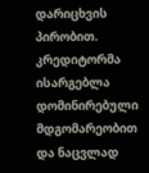დარიცხვის პირობით. კრედიტორმა ისარგებლა დომინირებული მდგომარეობით და ნაცვლად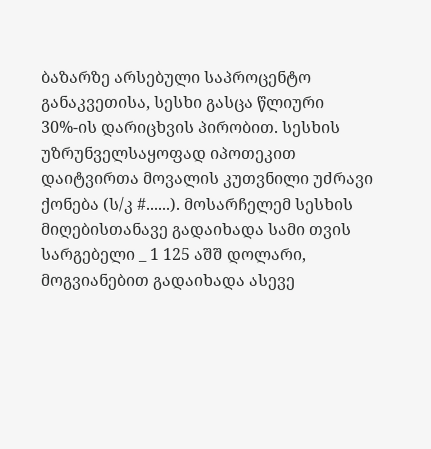ბაზარზე არსებული საპროცენტო განაკვეთისა, სესხი გასცა წლიური 30%-ის დარიცხვის პირობით. სესხის უზრუნველსაყოფად იპოთეკით დაიტვირთა მოვალის კუთვნილი უძრავი ქონება (ს/კ #......). მოსარჩელემ სესხის მიღებისთანავე გადაიხადა სამი თვის სარგებელი _ 1 125 აშშ დოლარი, მოგვიანებით გადაიხადა ასევე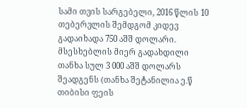სამი თვის სარგებელი, 2016 წლის 10 თებერვლის შემდგომ კიდევ გადაიხადა 750 აშშ დოლარი. მსესხებლის მიერ გადახდილი თანხა სულ 3 000 აშშ დოლარს შეადგენს (თანხა შეტანილია ე.წ თიბისი ფეის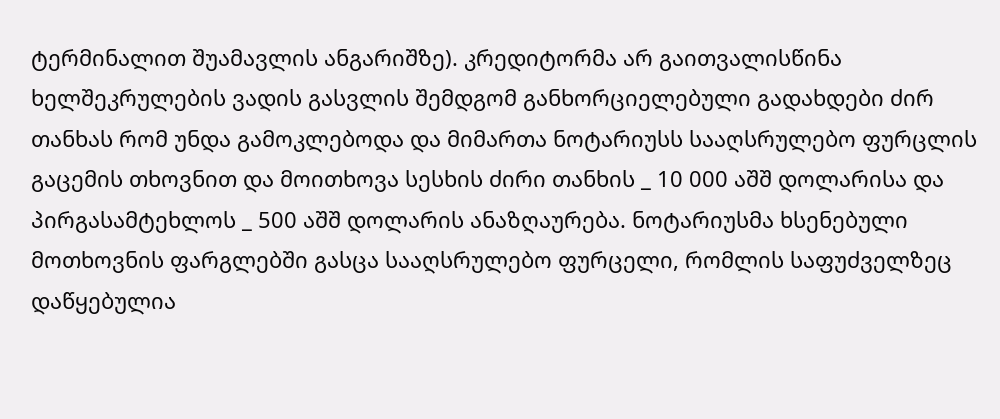ტერმინალით შუამავლის ანგარიშზე). კრედიტორმა არ გაითვალისწინა ხელშეკრულების ვადის გასვლის შემდგომ განხორციელებული გადახდები ძირ თანხას რომ უნდა გამოკლებოდა და მიმართა ნოტარიუსს სააღსრულებო ფურცლის გაცემის თხოვნით და მოითხოვა სესხის ძირი თანხის _ 10 000 აშშ დოლარისა და პირგასამტეხლოს _ 500 აშშ დოლარის ანაზღაურება. ნოტარიუსმა ხსენებული მოთხოვნის ფარგლებში გასცა სააღსრულებო ფურცელი, რომლის საფუძველზეც დაწყებულია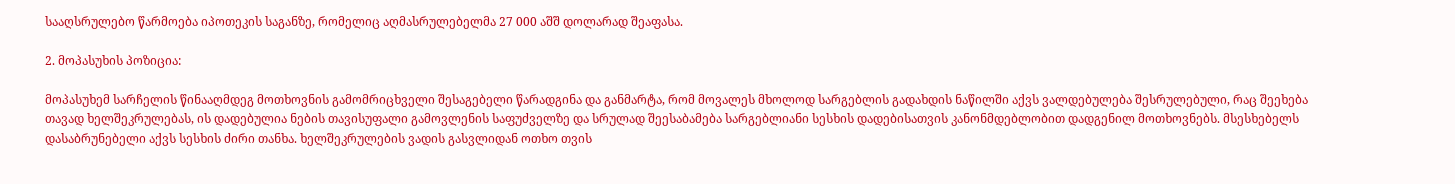სააღსრულებო წარმოება იპოთეკის საგანზე, რომელიც აღმასრულებელმა 27 000 აშშ დოლარად შეაფასა.

2. მოპასუხის პოზიცია:

მოპასუხემ სარჩელის წინააღმდეგ მოთხოვნის გამომრიცხველი შესაგებელი წარადგინა და განმარტა, რომ მოვალეს მხოლოდ სარგებლის გადახდის ნაწილში აქვს ვალდებულება შესრულებული, რაც შეეხება თავად ხელშეკრულებას, ის დადებულია ნების თავისუფალი გამოვლენის საფუძველზე და სრულად შეესაბამება სარგებლიანი სესხის დადებისათვის კანონმდებლობით დადგენილ მოთხოვნებს. მსესხებელს დასაბრუნებელი აქვს სესხის ძირი თანხა. ხელშეკრულების ვადის გასვლიდან ოთხო თვის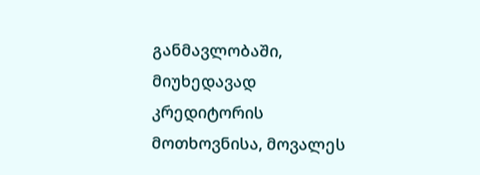განმავლობაში, მიუხედავად კრედიტორის მოთხოვნისა, მოვალეს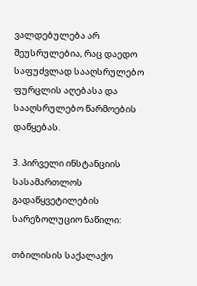ვალდებულება არ შეუსრულებია, რაც დაედო საფუძვლად სააღსრულებო ფურცლის აღებასა და სააღსრულებო წარმოების დაწყებას.

3. პირველი ინსტანციის სასამართლოს გადაწყვეტილების სარეზოლუციო ნაწილი:

თბილისის საქალაქო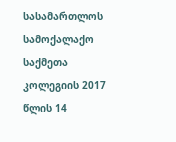სასამართლოს სამოქალაქო საქმეთა კოლეგიის 2017 წლის 14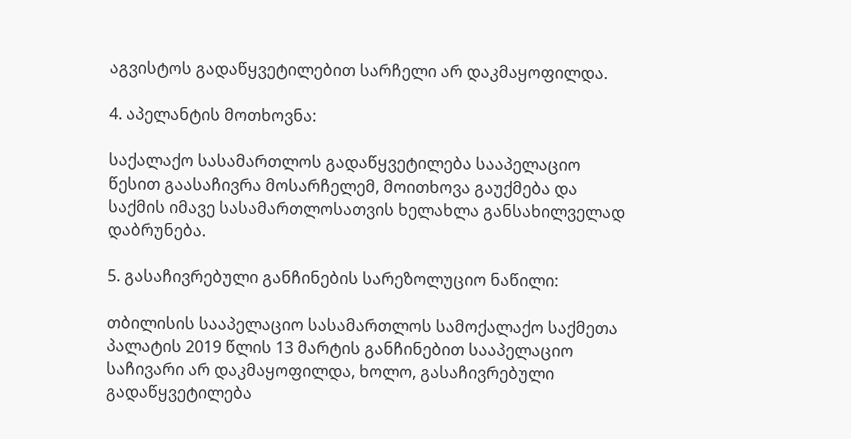აგვისტოს გადაწყვეტილებით სარჩელი არ დაკმაყოფილდა.

4. აპელანტის მოთხოვნა:

საქალაქო სასამართლოს გადაწყვეტილება სააპელაციო წესით გაასაჩივრა მოსარჩელემ, მოითხოვა გაუქმება და საქმის იმავე სასამართლოსათვის ხელახლა განსახილველად დაბრუნება.

5. გასაჩივრებული განჩინების სარეზოლუციო ნაწილი:

თბილისის სააპელაციო სასამართლოს სამოქალაქო საქმეთა პალატის 2019 წლის 13 მარტის განჩინებით სააპელაციო საჩივარი არ დაკმაყოფილდა, ხოლო, გასაჩივრებული გადაწყვეტილება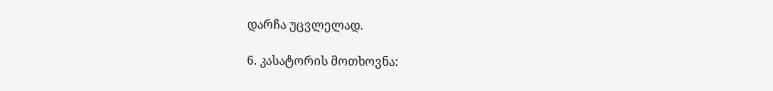დარჩა უცვლელად.

6. კასატორის მოთხოვნა: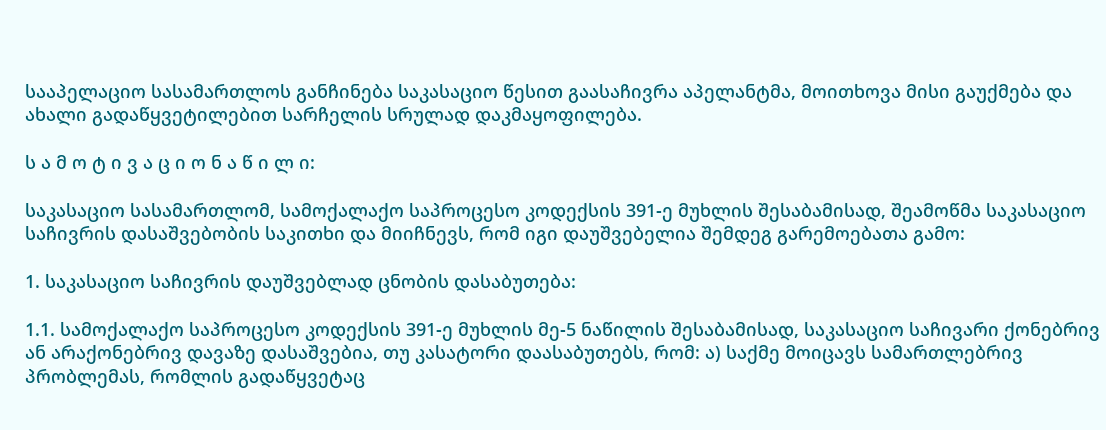სააპელაციო სასამართლოს განჩინება საკასაციო წესით გაასაჩივრა აპელანტმა, მოითხოვა მისი გაუქმება და ახალი გადაწყვეტილებით სარჩელის სრულად დაკმაყოფილება.

ს ა მ ო ტ ი ვ ა ც ი ო ნ ა წ ი ლ ი:

საკასაციო სასამართლომ, სამოქალაქო საპროცესო კოდექსის 391-ე მუხლის შესაბამისად, შეამოწმა საკასაციო საჩივრის დასაშვებობის საკითხი და მიიჩნევს, რომ იგი დაუშვებელია შემდეგ გარემოებათა გამო:

1. საკასაციო საჩივრის დაუშვებლად ცნობის დასაბუთება:

1.1. სამოქალაქო საპროცესო კოდექსის 391-ე მუხლის მე-5 ნაწილის შესაბამისად, საკასაციო საჩივარი ქონებრივ ან არაქონებრივ დავაზე დასაშვებია, თუ კასატორი დაასაბუთებს, რომ: ა) საქმე მოიცავს სამართლებრივ პრობლემას, რომლის გადაწყვეტაც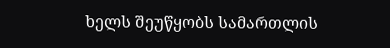ხელს შეუწყობს სამართლის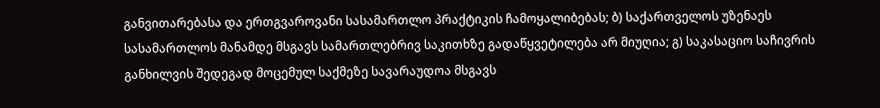განვითარებასა და ერთგვაროვანი სასამართლო პრაქტიკის ჩამოყალიბებას; ბ) საქართველოს უზენაეს სასამართლოს მანამდე მსგავს სამართლებრივ საკითხზე გადაწყვეტილება არ მიუღია; გ) საკასაციო საჩივრის განხილვის შედეგად მოცემულ საქმეზე სავარაუდოა მსგავს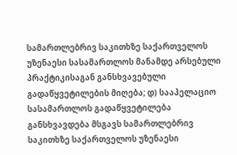სამართლებრივ საკითხზე საქართველოს უზენაესი სასამართლოს მანამდე არსებული პრაქტიკისაგან განსხვავებული გადაწყვეტილების მიღება; დ) სააპელაციო სასამართლოს გადაწყვეტილება განსხვავდება მსგავს სამართლებრივ საკითხზე საქართველოს უზენაესი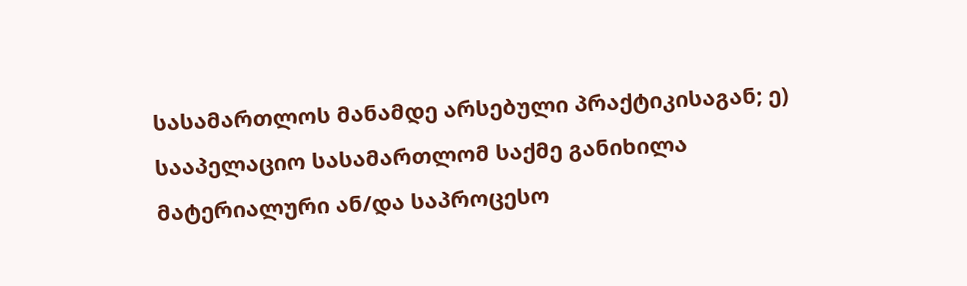სასამართლოს მანამდე არსებული პრაქტიკისაგან; ე) სააპელაციო სასამართლომ საქმე განიხილა მატერიალური ან/და საპროცესო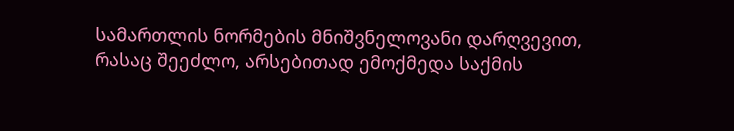სამართლის ნორმების მნიშვნელოვანი დარღვევით, რასაც შეეძლო, არსებითად ემოქმედა საქმის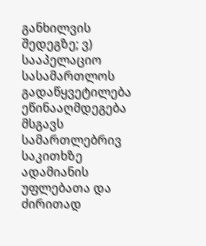განხილვის შედეგზე; ვ) სააპელაციო სასამართლოს გადაწყვეტილება ეწინააღმდეგება მსგავს სამართლებრივ საკითხზე ადამიანის უფლებათა და ძირითად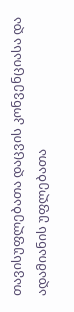თავისუფლებათა დაცვის კონვენციასა და ადამიანის უფლებათა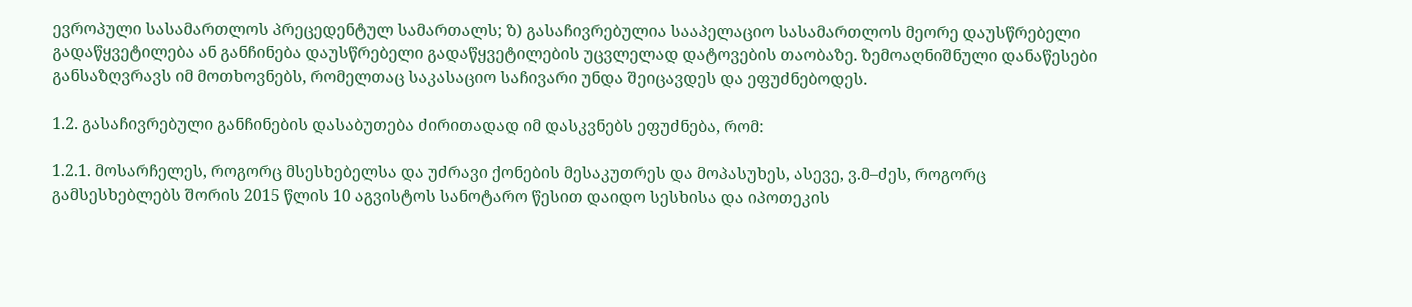ევროპული სასამართლოს პრეცედენტულ სამართალს; ზ) გასაჩივრებულია სააპელაციო სასამართლოს მეორე დაუსწრებელი გადაწყვეტილება ან განჩინება დაუსწრებელი გადაწყვეტილების უცვლელად დატოვების თაობაზე. ზემოაღნიშნული დანაწესები განსაზღვრავს იმ მოთხოვნებს, რომელთაც საკასაციო საჩივარი უნდა შეიცავდეს და ეფუძნებოდეს.

1.2. გასაჩივრებული განჩინების დასაბუთება ძირითადად იმ დასკვნებს ეფუძნება, რომ:

1.2.1. მოსარჩელეს, როგორც მსესხებელსა და უძრავი ქონების მესაკუთრეს და მოპასუხეს, ასევე, ვ.მ–ძეს, როგორც გამსესხებლებს შორის 2015 წლის 10 აგვისტოს სანოტარო წესით დაიდო სესხისა და იპოთეკის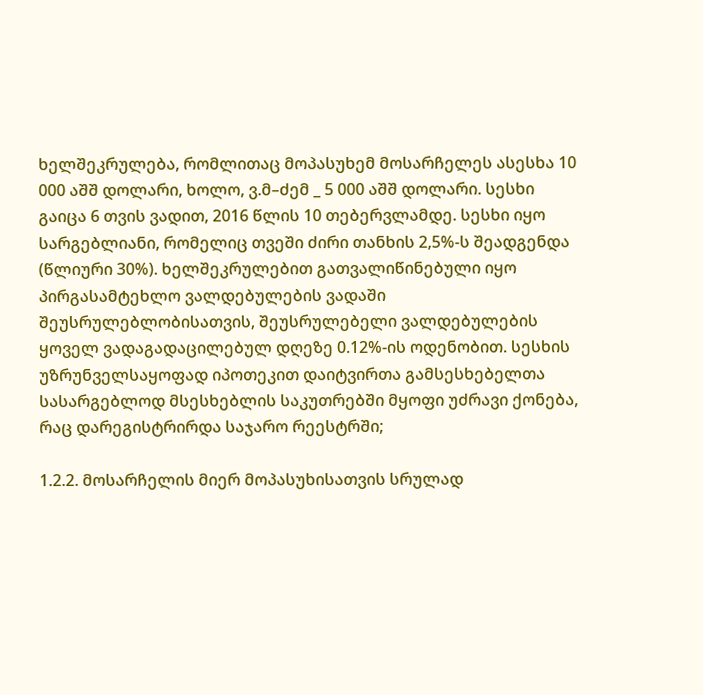ხელშეკრულება, რომლითაც მოპასუხემ მოსარჩელეს ასესხა 10 000 აშშ დოლარი, ხოლო, ვ.მ–ძემ _ 5 000 აშშ დოლარი. სესხი გაიცა 6 თვის ვადით, 2016 წლის 10 თებერვლამდე. სესხი იყო სარგებლიანი, რომელიც თვეში ძირი თანხის 2,5%-ს შეადგენდა (წლიური 30%). ხელშეკრულებით გათვალიწინებული იყო პირგასამტეხლო ვალდებულების ვადაში შეუსრულებლობისათვის, შეუსრულებელი ვალდებულების ყოველ ვადაგადაცილებულ დღეზე 0.12%-ის ოდენობით. სესხის უზრუნველსაყოფად იპოთეკით დაიტვირთა გამსესხებელთა სასარგებლოდ მსესხებლის საკუთრებში მყოფი უძრავი ქონება, რაც დარეგისტრირდა საჯარო რეესტრში;

1.2.2. მოსარჩელის მიერ მოპასუხისათვის სრულად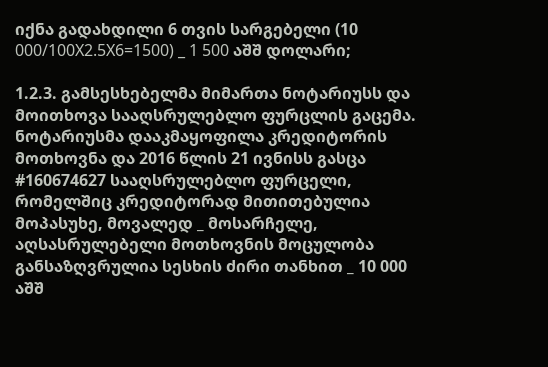იქნა გადახდილი 6 თვის სარგებელი (10 000/100X2.5X6=1500) _ 1 500 აშშ დოლარი;

1.2.3. გამსესხებელმა მიმართა ნოტარიუსს და მოითხოვა სააღსრულებლო ფურცლის გაცემა. ნოტარიუსმა დააკმაყოფილა კრედიტორის მოთხოვნა და 2016 წლის 21 ივნისს გასცა #160674627 სააღსრულებლო ფურცელი, რომელშიც კრედიტორად მითითებულია მოპასუხე, მოვალედ _ მოსარჩელე, აღსასრულებელი მოთხოვნის მოცულობა განსაზღვრულია სესხის ძირი თანხით _ 10 000 აშშ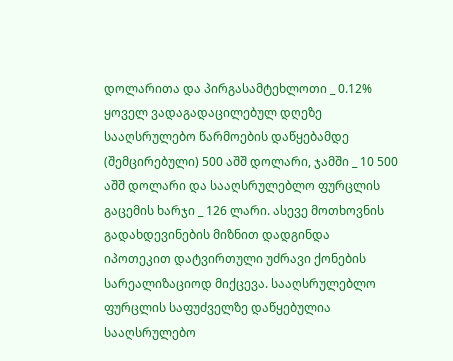დოლარითა და პირგასამტეხლოთი _ 0.12% ყოველ ვადაგადაცილებულ დღეზე სააღსრულებო წარმოების დაწყებამდე (შემცირებული) 500 აშშ დოლარი, ჯამში _ 10 500 აშშ დოლარი და სააღსრულებლო ფურცლის გაცემის ხარჯი _ 126 ლარი. ასევე მოთხოვნის გადახდევინების მიზნით დადგინდა იპოთეკით დატვირთული უძრავი ქონების სარეალიზაციოდ მიქცევა. სააღსრულებლო ფურცლის საფუძველზე დაწყებულია სააღსრულებო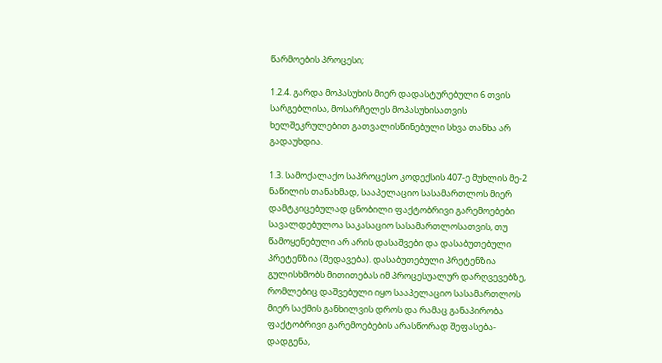წარმოების პროცესი;

1.2.4. გარდა მოპასუხის მიერ დადასტურებული 6 თვის სარგებლისა, მოსარჩელეს მოპასუხისათვის ხელშეკრულებით გათვალისწინებული სხვა თანხა არ გადაუხდია.

1.3. სამოქალაქო საპროცესო კოდექსის 407-ე მუხლის მე-2 ნაწილის თანახმად, სააპელაციო სასამართლოს მიერ დამტკიცებულად ცნობილი ფაქტობრივი გარემოებები სავალდებულოა საკასაციო სასამართლოსათვის, თუ წამოყენებული არ არის დასაშვები და დასაბუთებული პრეტენზია (შედავება). დასაბუთებული პრეტენზია გულისხმობს მითითებას იმ პროცესუალურ დარღვევებზე, რომლებიც დაშვებული იყო სააპელაციო სასამართლოს მიერ საქმის განხილვის დროს და რამაც განაპირობა ფაქტობრივი გარემოებების არასწორად შეფასება-დადგენა,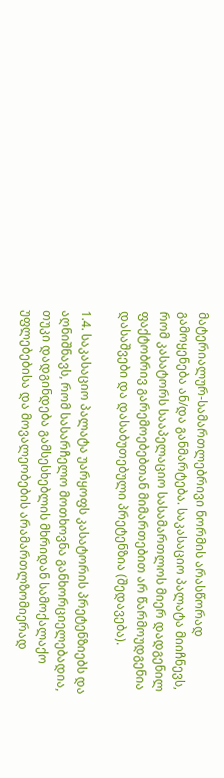მატერიალურ-სამართლებრივი ნორმის არასწორად გამოყენება ან/და განმარტება. საკასაციო პალატა მიიჩნევს, რომ კასატორს სააპელაციო სასამართლოს მიერ დადგენილ ფაქტობრივ გარემოებებთან მიმართებით არ წარმოუდგენია დასაშვები და დასაბუთებული პრეტენზია (შედავება).

1.4. საკასაციო პალატა უარყოფს კასატორის პრეტენზიებს და აღნიშნავს, რომ სასარჩელო მოთხოვნა განხორციელებადია, თუკი დადგინდება გამსესხებლის მხრიდან სამოქალაქო უფლებებისა და მოვალეობების არამართლზომიერად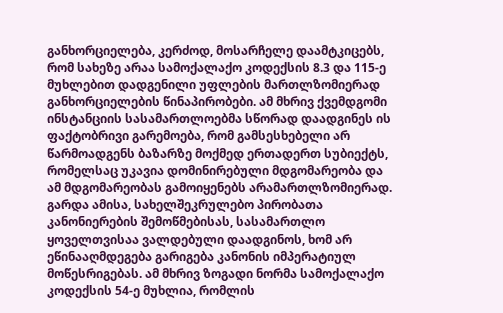განხორციელება, კერძოდ, მოსარჩელე დაამტკიცებს, რომ სახეზე არაა სამოქალაქო კოდექსის 8.3 და 115-ე მუხლებით დადგენილი უფლების მართლზომიერად განხორციელების წინაპირობები. ამ მხრივ ქვემდგომი ინსტანციის სასამართლოებმა სწორად დაადგინეს ის ფაქტობრივი გარემოება, რომ გამსესხებელი არ წარმოადგენს ბაზარზე მოქმედ ერთადერთ სუბიექტს, რომელსაც უკავია დომინირებული მდგომარეობა და ამ მდგომარეობას გამოიყენებს არამართლზომიერად. გარდა ამისა, სახელშეკრულებო პირობათა კანონიერების შემოწმებისას, სასამართლო ყოველთვისაა ვალდებული დაადგინოს, ხომ არ ეწინააღმდეგება გარიგება კანონის იმპერატიულ მოწესრიგებას. ამ მხრივ ზოგადი ნორმა სამოქალაქო კოდექსის 54-ე მუხლია, რომლის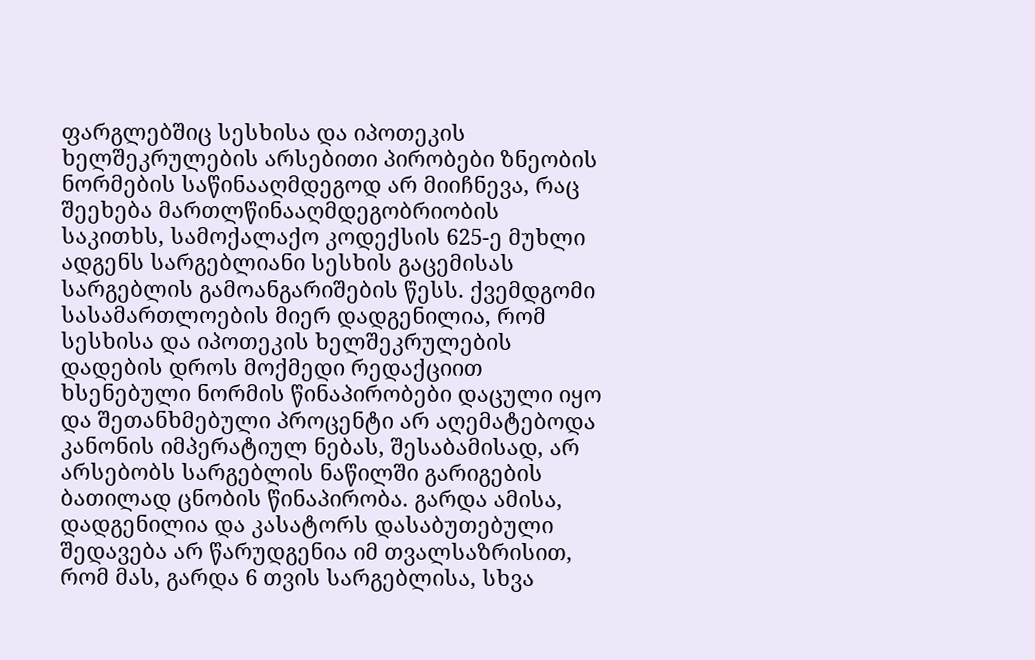ფარგლებშიც სესხისა და იპოთეკის ხელშეკრულების არსებითი პირობები ზნეობის ნორმების საწინააღმდეგოდ არ მიიჩნევა, რაც შეეხება მართლწინააღმდეგობრიობის საკითხს, სამოქალაქო კოდექსის 625-ე მუხლი ადგენს სარგებლიანი სესხის გაცემისას სარგებლის გამოანგარიშების წესს. ქვემდგომი სასამართლოების მიერ დადგენილია, რომ სესხისა და იპოთეკის ხელშეკრულების დადების დროს მოქმედი რედაქციით ხსენებული ნორმის წინაპირობები დაცული იყო და შეთანხმებული პროცენტი არ აღემატებოდა კანონის იმპერატიულ ნებას, შესაბამისად, არ არსებობს სარგებლის ნაწილში გარიგების ბათილად ცნობის წინაპირობა. გარდა ამისა, დადგენილია და კასატორს დასაბუთებული შედავება არ წარუდგენია იმ თვალსაზრისით, რომ მას, გარდა 6 თვის სარგებლისა, სხვა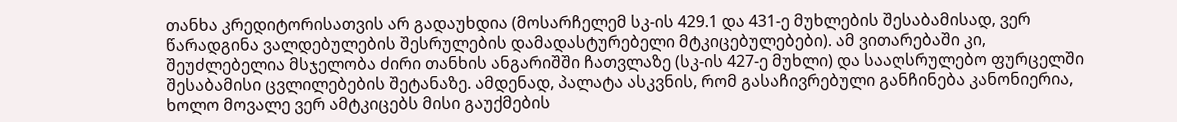თანხა კრედიტორისათვის არ გადაუხდია (მოსარჩელემ სკ-ის 429.1 და 431-ე მუხლების შესაბამისად, ვერ წარადგინა ვალდებულების შესრულების დამადასტურებელი მტკიცებულებები). ამ ვითარებაში კი, შეუძლებელია მსჯელობა ძირი თანხის ანგარიშში ჩათვლაზე (სკ-ის 427-ე მუხლი) და სააღსრულებო ფურცელში შესაბამისი ცვლილებების შეტანაზე. ამდენად, პალატა ასკვნის, რომ გასაჩივრებული განჩინება კანონიერია, ხოლო მოვალე ვერ ამტკიცებს მისი გაუქმების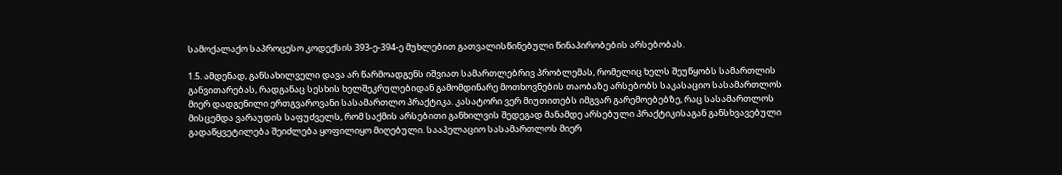სამოქალაქო საპროცესო კოდექსის 393-ე-394-ე მუხლებით გათვალისწინებული წინაპირობების არსებობას.

1.5. ამდენად, განსახილველი დავა არ წარმოადგენს იშვიათ სამართლებრივ პრობლემას, რომელიც ხელს შეუწყობს სამართლის განვითარებას, რადგანაც სესხის ხელშეკრულებიდან გამომდინარე მოთხოვნების თაობაზე არსებობს საკასაციო სასამართლოს მიერ დადგენილი ერთგვაროვანი სასამართლო პრაქტიკა. კასატორი ვერ მიუთითებს იმგვარ გარემოებებზე, რაც სასამართლოს მისცემდა ვარაუდის საფუძველს, რომ საქმის არსებითი განხილვის შედეგად მანამდე არსებული პრაქტიკისაგან განსხვავებული გადაწყვეტილება შეიძლება ყოფილიყო მიღებული. სააპელაციო სასამართლოს მიერ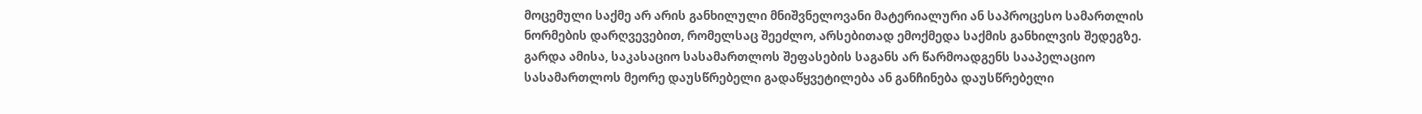მოცემული საქმე არ არის განხილული მნიშვნელოვანი მატერიალური ან საპროცესო სამართლის ნორმების დარღვევებით, რომელსაც შეეძლო, არსებითად ემოქმედა საქმის განხილვის შედეგზე. გარდა ამისა, საკასაციო სასამართლოს შეფასების საგანს არ წარმოადგენს სააპელაციო სასამართლოს მეორე დაუსწრებელი გადაწყვეტილება ან განჩინება დაუსწრებელი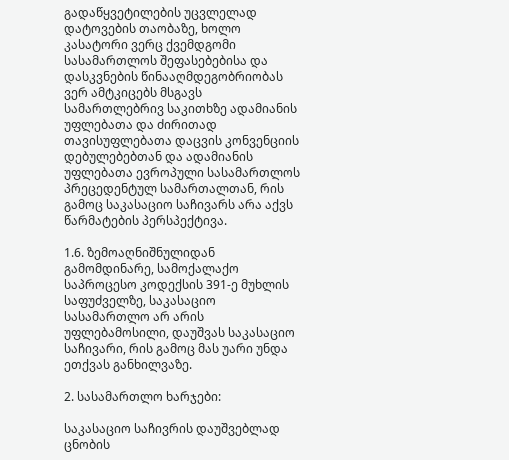გადაწყვეტილების უცვლელად დატოვების თაობაზე, ხოლო კასატორი ვერც ქვემდგომი სასამართლოს შეფასებებისა და დასკვნების წინააღმდეგობრიობას ვერ ამტკიცებს მსგავს სამართლებრივ საკითხზე ადამიანის უფლებათა და ძირითად თავისუფლებათა დაცვის კონვენციის დებულებებთან და ადამიანის უფლებათა ევროპული სასამართლოს პრეცედენტულ სამართალთან, რის გამოც საკასაციო საჩივარს არა აქვს წარმატების პერსპექტივა.

1.6. ზემოაღნიშნულიდან გამომდინარე, სამოქალაქო საპროცესო კოდექსის 391-ე მუხლის საფუძველზე, საკასაციო სასამართლო არ არის უფლებამოსილი, დაუშვას საკასაციო საჩივარი, რის გამოც მას უარი უნდა ეთქვას განხილვაზე.

2. სასამართლო ხარჯები:

საკასაციო საჩივრის დაუშვებლად ცნობის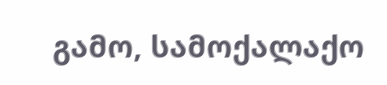გამო, სამოქალაქო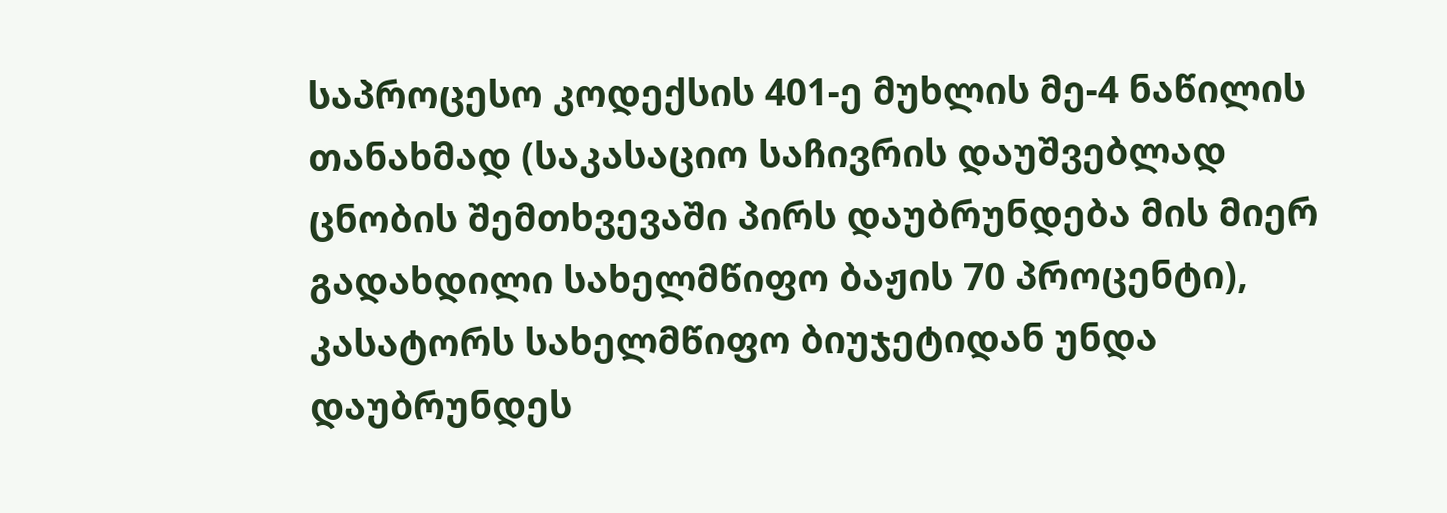საპროცესო კოდექსის 401-ე მუხლის მე-4 ნაწილის თანახმად (საკასაციო საჩივრის დაუშვებლად ცნობის შემთხვევაში პირს დაუბრუნდება მის მიერ გადახდილი სახელმწიფო ბაჟის 70 პროცენტი), კასატორს სახელმწიფო ბიუჯეტიდან უნდა დაუბრუნდეს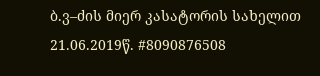ბ.ვ–ძის მიერ კასატორის სახელით 21.06.2019წ. #8090876508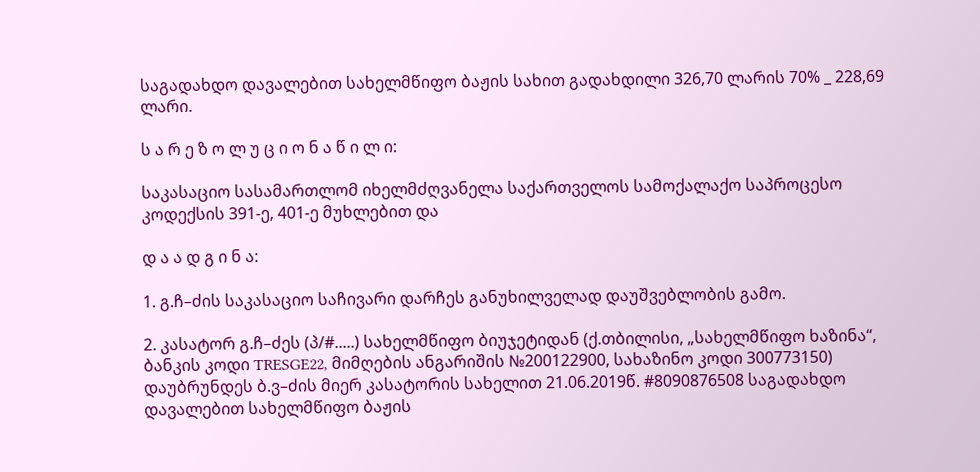საგადახდო დავალებით სახელმწიფო ბაჟის სახით გადახდილი 326,70 ლარის 70% _ 228,69 ლარი.

ს ა რ ე ზ ო ლ უ ც ი ო ნ ა წ ი ლ ი:

საკასაციო სასამართლომ იხელმძღვანელა საქართველოს სამოქალაქო საპროცესო კოდექსის 391-ე, 401-ე მუხლებით და

დ ა ა დ გ ი ნ ა:

1. გ.ჩ–ძის საკასაციო საჩივარი დარჩეს განუხილველად დაუშვებლობის გამო.

2. კასატორ გ.ჩ–ძეს (პ/#.....) სახელმწიფო ბიუჯეტიდან (ქ.თბილისი, „სახელმწიფო ხაზინა“, ბანკის კოდი TRESGE22, მიმღების ანგარიშის №200122900, სახაზინო კოდი 300773150) დაუბრუნდეს ბ.ვ–ძის მიერ კასატორის სახელით 21.06.2019წ. #8090876508 საგადახდო დავალებით სახელმწიფო ბაჟის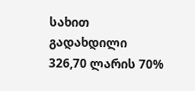სახით გადახდილი 326,70 ლარის 70%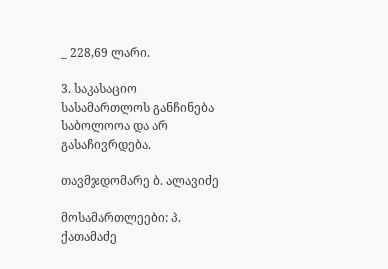_ 228,69 ლარი.

3. საკასაციო სასამართლოს განჩინება საბოლოოა და არ გასაჩივრდება.

თავმჯდომარე ბ. ალავიძე

მოსამართლეები: პ. ქათამაძე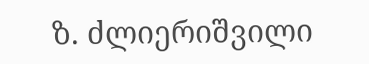ზ. ძლიერიშვილი